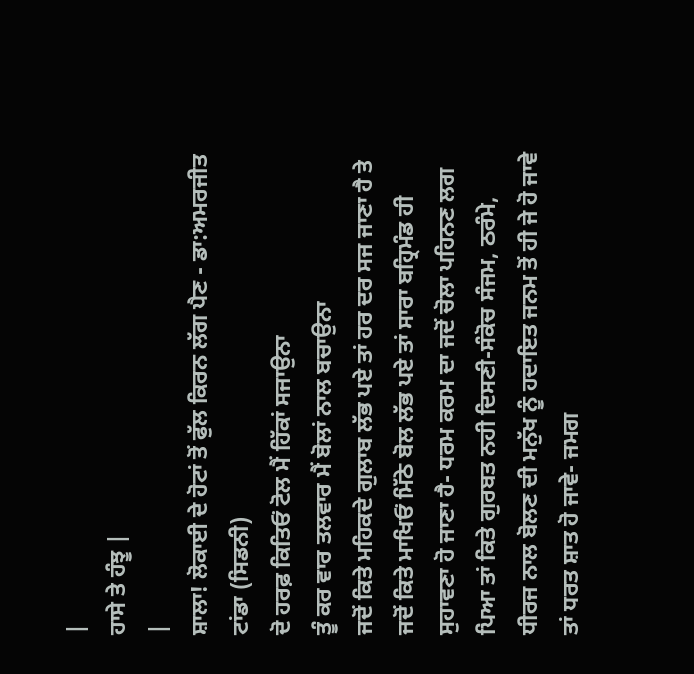|
ਹਾਸੇ ਤੇ ਹੰਝੂ |
|
ਸ਼ਾਲਾ! ਲੋਕਾਈ ਦੇ ਹੋਟਾਂ ਤੋਂ ਫੁੱਲ ਕਿਰਨ ਲੱਗ ਪੈਣ - ਡਾ:ਅਮਰਜੀਤ ਟਾਂਡਾ (ਸਿਡਨੀ)
ਦੋ ਹਰਫ਼ ਕਿਤਿਓਂ ਟੋਲ ਮੈਂ ਹਿੱਕਾਂ ਸਜਾਉਨਾ
ਤੂੰ ਕਰ ਵਾਰ ਤਲਵਾਰ ਮੈਂ ਬੋਲਾਂ ਨਾਲ ਬਚਾਉਨਾ
ਜਦੋਂ ਕਿਤੇ ਮਹਿਕਦੇ ਗੁਲਾਬ ਲੱਭ ਪਏ ਤਾਂ ਹਰ ਦਰ ਸਜ ਜਾਣਾ ਹੈ ਤੇ ਜਦੋਂ ਕਿਤੇ ਮਾਖਿਓਂ ਮਿੱਠੇ ਬੋਲ ਲੱਭ ਪਏ ਤਾਂ ਸਾਰਾ ਬਹ੍ਰਿਮੰਡ ਹੀ ਸੁਹਾਵਣਾ ਹੋ ਜਾਣਾ ਹੈ- ਧਰਮ ਕਰਮ ਦਾ ਜਦੋਂ ਚੋਲਾ ਪਹਿਨਣ ਲਗ ਪਿਆ ਤਾਂ ਕਿਤੇ ਗੁਰਬਤ ਨਹੀ ਦਿਸਣੀ-ਸੰਕੋਚ ਸੰਜਮ, ਠਰੰਮੇ, ਧੀਰਜ ਨਾਲ ਬੋਲਣ ਦੀ ਮਨੁੱਖ ਨੂੰ ਹਦਾਇਤ ਜਨਮ ਤੋਂ ਹੀ ਜੇ ਹੋ ਜਾਵੇ ਤਾਂ ਧਰਤ ਸ਼ਾਤ ਹੋ ਜਾਵੇ- ਜਮਗ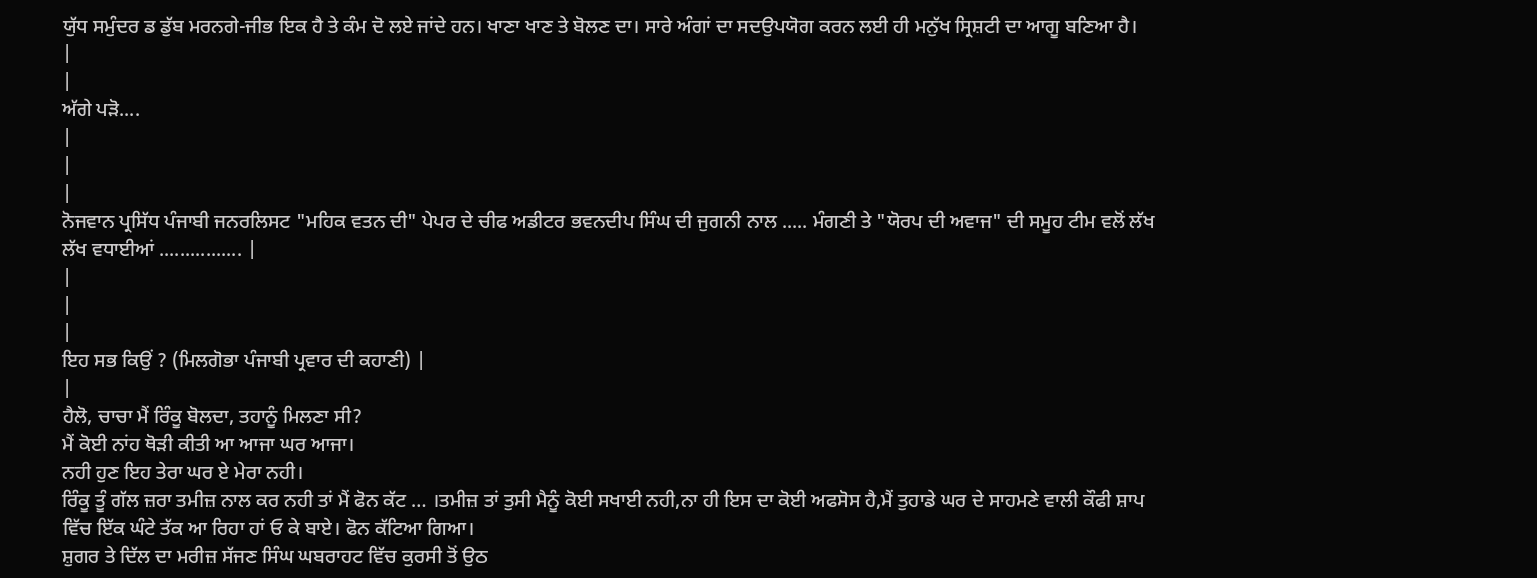ਯੁੱਧ ਸਮੁੰਦਰ ਡ ਡੁੱਬ ਮਰਨਗੇ-ਜੀਭ ਇਕ ਹੈ ਤੇ ਕੰਮ ਦੋ ਲਏ ਜਾਂਦੇ ਹਨ। ਖਾਣਾ ਖਾਣ ਤੇ ਬੋਲਣ ਦਾ। ਸਾਰੇ ਅੰਗਾਂ ਦਾ ਸਦਉਪਯੋਗ ਕਰਨ ਲਈ ਹੀ ਮਨੁੱਖ ਸ੍ਰਿਸ਼ਟੀ ਦਾ ਆਗੂ ਬਣਿਆ ਹੈ।
|
|
ਅੱਗੇ ਪੜੋ....
|
|
|
ਨੋਜਵਾਨ ਪ੍ਰਸਿੱਧ ਪੰਜਾਬੀ ਜਨਰਲਿਸਟ "ਮਹਿਕ ਵਤਨ ਦੀ" ਪੇਪਰ ਦੇ ਚੀਫ ਅਡੀਟਰ ਭਵਨਦੀਪ ਸਿੰਘ ਦੀ ਜੁਗਨੀ ਨਾਲ ..... ਮੰਗਣੀ ਤੇ "ਯੋਰਪ ਦੀ ਅਵਾਜ" ਦੀ ਸਮੂਹ ਟੀਮ ਵਲੋਂ ਲੱਖ ਲੱਖ ਵਧਾਈਆਂ ................ |
|
|
|
ਇਹ ਸਭ ਕਿਉਂ ? (ਮਿਲਗੋਭਾ ਪੰਜਾਬੀ ਪ੍ਰਵਾਰ ਦੀ ਕਹਾਣੀ) |
|
ਹੈਲੋ, ਚਾਚਾ ਮੈਂ ਰਿੰਕੂ ਬੋਲਦਾ, ਤਹਾਨੂੰ ਮਿਲਣਾ ਸੀ?
ਮੈਂ ਕੋਈ ਨਾਂਹ ਥੋੜੀ ਕੀਤੀ ਆ ਆਜਾ ਘਰ ਆਜਾ।
ਨਹੀ ਹੁਣ ਇਹ ਤੇਰਾ ਘਰ ਏ ਮੇਰਾ ਨਹੀ।
ਰਿੰਕੂ ਤੂੰ ਗੱਲ ਜ਼ਰਾ ਤਮੀਜ਼ ਨਾਲ ਕਰ ਨਹੀ ਤਾਂ ਮੈਂ ਫੋਨ ਕੱਟ … ।ਤਮੀਜ਼ ਤਾਂ ਤੁਸੀ ਮੈਨੂੰ ਕੋਈ ਸਖਾਈ ਨਹੀ,ਨਾ ਹੀ ਇਸ ਦਾ ਕੋਈ ਅਫਸੋਸ ਹੈ,ਮੈਂ ਤੁਹਾਡੇ ਘਰ ਦੇ ਸਾਹਮਣੇ ਵਾਲੀ ਕੌਫੀ ਸ਼ਾਪ ਵਿੱਚ ਇੱਕ ਘੰਟੇ ਤੱਕ ਆ ਰਿਹਾ ਹਾਂ ਓ ਕੇ ਬਾਏ। ਫੋਨ ਕੱਟਿਆ ਗਿਆ।
ਸ਼ੁਗਰ ਤੇ ਦਿੱਲ ਦਾ ਮਰੀਜ਼ ਸੱਜਣ ਸਿੰਘ ਘਬਰਾਹਟ ਵਿੱਚ ਕੁਰਸੀ ਤੋਂ ਉਠ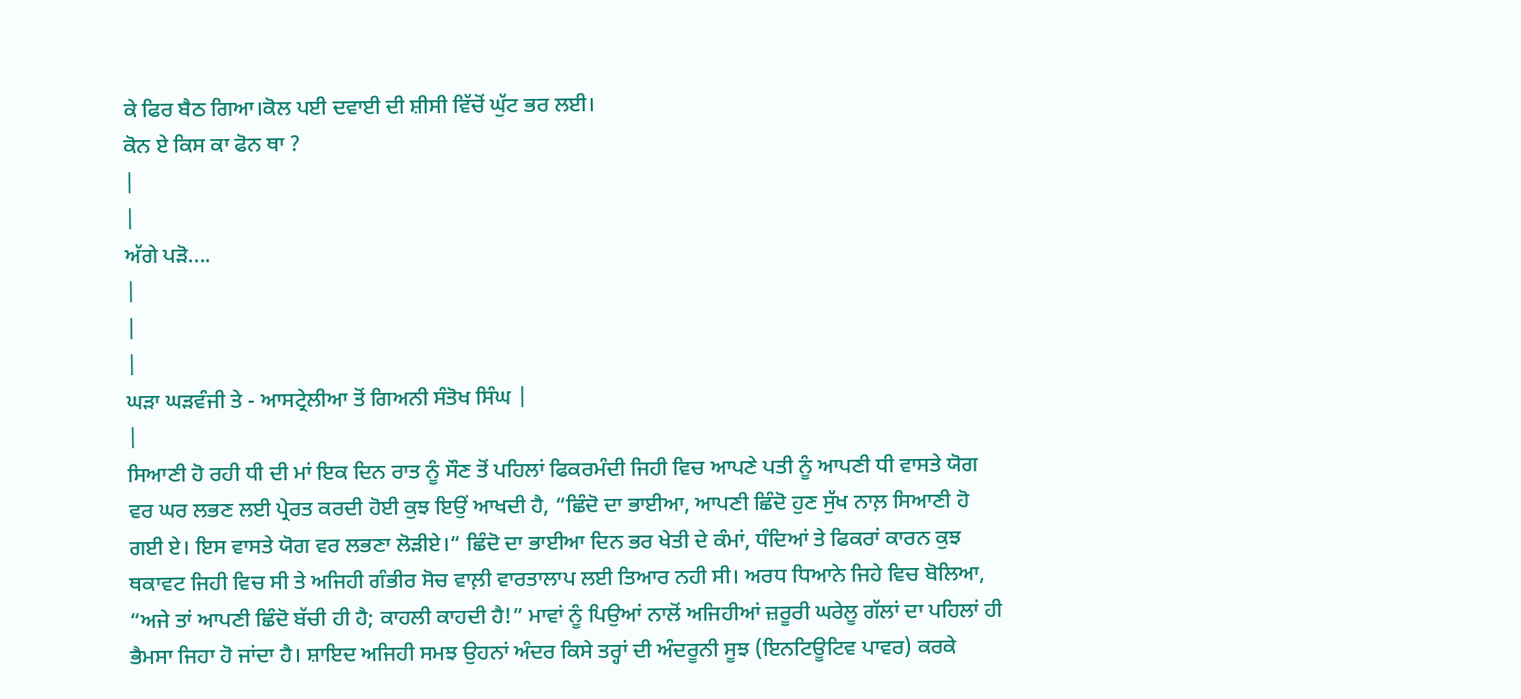ਕੇ ਫਿਰ ਬੈਠ ਗਿਆ।ਕੋਲ ਪਈ ਦਵਾਈ ਦੀ ਸ਼ੀਸੀ ਵਿੱਚੋਂ ਘੁੱਟ ਭਰ ਲਈ।
ਕੋਨ ਏ ਕਿਸ ਕਾ ਫੋਨ ਥਾ ?
|
|
ਅੱਗੇ ਪੜੋ....
|
|
|
ਘੜਾ ਘੜਵੰਜੀ ਤੇ - ਆਸਟ੍ਰੇਲੀਆ ਤੋਂ ਗਿਅਨੀ ਸੰਤੋਖ ਸਿੰਘ |
|
ਸਿਆਣੀ ਹੋ ਰਹੀ ਧੀ ਦੀ ਮਾਂ ਇਕ ਦਿਨ ਰਾਤ ਨੂੰ ਸੌਣ ਤੋਂ ਪਹਿਲਾਂ ਫਿਕਰਮੰਦੀ ਜਿਹੀ ਵਿਚ ਆਪਣੇ ਪਤੀ ਨੂੰ ਆਪਣੀ ਧੀ ਵਾਸਤੇ ਯੋਗ ਵਰ ਘਰ ਲਭਣ ਲਈ ਪ੍ਰੇਰਤ ਕਰਦੀ ਹੋਈ ਕੁਝ ਇਉਂ ਆਖਦੀ ਹੈ, “ਛਿੰਦੋ ਦਾ ਭਾਈਆ, ਆਪਣੀ ਛਿੰਦੋ ਹੁਣ ਸੁੱਖ ਨਾਲ਼ ਸਿਆਣੀ ਹੋ ਗਈ ਏ। ਇਸ ਵਾਸਤੇ ਯੋਗ ਵਰ ਲਭਣਾ ਲੋੜੀਏ।“ ਛਿੰਦੋ ਦਾ ਭਾਈਆ ਦਿਨ ਭਰ ਖੇਤੀ ਦੇ ਕੰਮਾਂ, ਧੰਦਿਆਂ ਤੇ ਫਿਕਰਾਂ ਕਾਰਨ ਕੁਝ ਥਕਾਵਟ ਜਿਹੀ ਵਿਚ ਸੀ ਤੇ ਅਜਿਹੀ ਗੰਭੀਰ ਸੋਚ ਵਾਲ਼ੀ ਵਾਰਤਾਲਾਪ ਲਈ ਤਿਆਰ ਨਹੀ ਸੀ। ਅਰਧ ਧਿਆਨੇ ਜਿਹੇ ਵਿਚ ਬੋਲਿਆ, “ਅਜੇ ਤਾਂ ਆਪਣੀ ਛਿੰਦੋ ਬੱਚੀ ਹੀ ਹੈ; ਕਾਹਲੀ ਕਾਹਦੀ ਹੈ!” ਮਾਵਾਂ ਨੂੰ ਪਿਉਆਂ ਨਾਲੋਂ ਅਜਿਹੀਆਂ ਜ਼ਰੂਰੀ ਘਰੇਲੂ ਗੱਲਾਂ ਦਾ ਪਹਿਲਾਂ ਹੀ ਭੈਮਸਾ ਜਿਹਾ ਹੋ ਜਾਂਦਾ ਹੈ। ਸ਼ਾਇਦ ਅਜਿਹੀ ਸਮਝ ਉਹਨਾਂ ਅੰਦਰ ਕਿਸੇ ਤਰ੍ਹਾਂ ਦੀ ਅੰਦਰੂਨੀ ਸੂਝ (ਇਨਟਿਊਟਿਵ ਪਾਵਰ) ਕਰਕੇ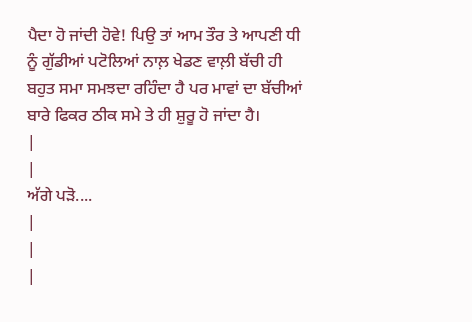ਪੈਦਾ ਹੋ ਜਾਂਦੀ ਹੋਵੇ! ਪਿਉ ਤਾਂ ਆਮ ਤੌਰ ਤੇ ਆਪਣੀ ਧੀ ਨੂੰ ਗੁੱਡੀਆਂ ਪਟੋਲਿਆਂ ਨਾਲ਼ ਖੇਡਣ ਵਾਲ਼ੀ ਬੱਚੀ ਹੀ ਬਹੁਤ ਸਮਾ ਸਮਝਦਾ ਰਹਿੰਦਾ ਹੈ ਪਰ ਮਾਵਾਂ ਦਾ ਬੱਚੀਆਂ ਬਾਰੇ ਫਿਕਰ ਠੀਕ ਸਮੇ ਤੇ ਹੀ ਸ਼ੁਰੂ ਹੋ ਜਾਂਦਾ ਹੈ।
|
|
ਅੱਗੇ ਪੜੋ....
|
|
|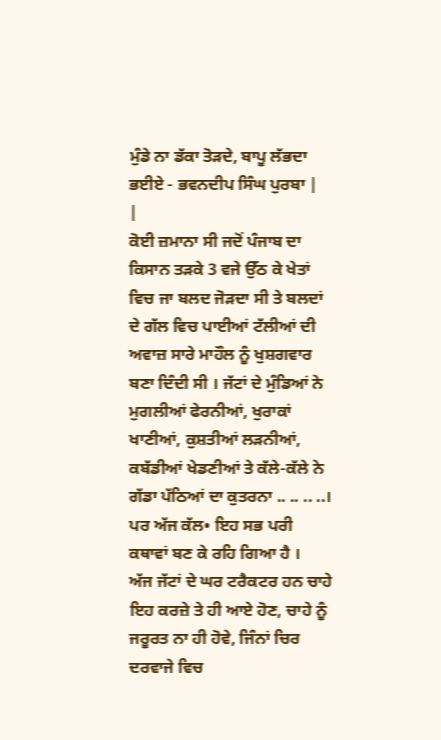ਮੁੰਡੇ ਨਾ ਡੱਕਾ ਤੋੜਦੇ, ਬਾਪੂ ਲੱਭਦਾ ਭਈਏ - ਭਵਨਦੀਪ ਸਿੰਘ ਪੁਰਬਾ |
|
ਕੋਈ ਜ਼ਮਾਨਾ ਸੀ ਜਦੋਂ ਪੰਜਾਬ ਦਾ ਕਿਸਾਨ ਤੜਕੇ 3 ਵਜੇ ਉੱਠ ਕੇ ਖੇਤਾਂ ਵਿਚ ਜਾ ਬਲਦ ਜੋੜਦਾ ਸੀ ਤੇ ਬਲਦਾਂ ਦੇ ਗੱਲ ਵਿਚ ਪਾਈਆਂ ਟੱਲੀਆਂ ਦੀ ਅਵਾਜ਼ ਸਾਰੇ ਮਾਹੌਲ ਨੂੰ ਖੁਸ਼ਗਵਾਰ ਬਣਾ ਦਿੰਦੀ ਸੀ । ਜੱਟਾਂ ਦੇ ਮੁੰਡਿਆਂ ਨੇ ਮੁਗਲੀਆਂ ਫੇਰਨੀਆਂ, ਖੁਰਾਕਾਂ ਖਾਣੀਆਂ, ਕੁਸ਼ਤੀਆਂ ਲੜਨੀਆਂ, ਕਬੱਡੀਆਂ ਖੇਡਣੀਆਂ ਤੇ ਕੱਲੇ-ਕੱਲੇ ਨੇ ਗੱਡਾ ਪੱਠਿਆਂ ਦਾ ਕੁਤਰਨਾ .. .. .. ..। ਪਰ ਅੱਜ ਕੱਲ• ਇਹ ਸਭ ਪਰੀ ਕਥਾਵਾਂ ਬਣ ਕੇ ਰਹਿ ਗਿਆ ਹੈ ।
ਅੱਜ ਜੱਟਾਂ ਦੇ ਘਰ ਟਰੈਕਟਰ ਹਨ ਚਾਹੇ ਇਹ ਕਰਜ਼ੇ ਤੇ ਹੀ ਆਏ ਹੋਣ, ਚਾਹੇ ਨੂੰ ਜਰੂਰਤ ਨਾ ਹੀ ਹੋਵੇ, ਜਿੰਨਾਂ ਚਿਰ ਦਰਵਾਜੇ ਵਿਚ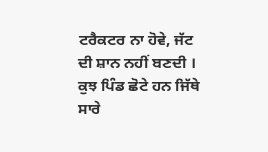ਟਰੈਕਟਰ ਨਾ ਹੋਵੇ, ਜੱਟ ਦੀ ਸ਼ਾਨ ਨਹੀਂ ਬਣਦੀ । ਕੁਝ ਪਿੰਡ ਛੋਟੇ ਹਨ ਜਿੱਥੇ ਸਾਰੇ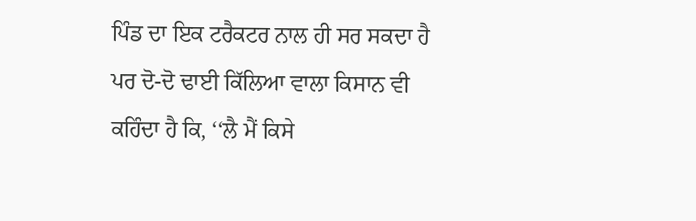ਪਿੰਡ ਦਾ ਇਕ ਟਰੈਕਟਰ ਨਾਲ ਹੀ ਸਰ ਸਕਦਾ ਹੈ ਪਰ ਦੋ-ਦੋ ਢਾਈ ਕਿੱਲਿਆ ਵਾਲਾ ਕਿਸਾਨ ਵੀ ਕਹਿੰਦਾ ਹੈ ਕਿ, ‘‘ਲੈ ਮੈਂ ਕਿਸੇ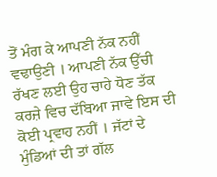ਤੋਂ ਮੰਗ ਕੇ ਆਪਣੀ ਨੱਕ ਨਹੀਂ ਵਢਾਉਣੀ । ਆਪਣੀ ਨੱਕ ਉੱਚੀ ਰੱਖਣ ਲਈ ਉਹ ਚਾਹੇ ਧੋਣ ਤੱਕ ਕਰਜ਼ੇ ਵਿਚ ਦੱਬਿਆ ਜਾਵੇ ਇਸ ਦੀ ਕੋਈ ਪ੍ਰਵਾਹ ਨਹੀਂ । ਜੱਟਾਂ ਦੇ ਮੁੰਡਿਆਂ ਦੀ ਤਾਂ ਗੱਲ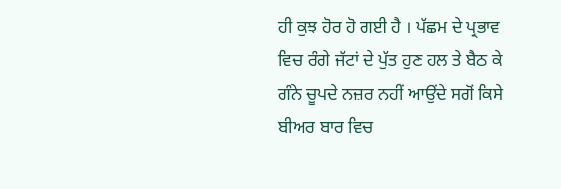ਹੀ ਕੁਝ ਹੋਰ ਹੋ ਗਈ ਹੈ । ਪੱਛਮ ਦੇ ਪ੍ਰਭਾਵ ਵਿਚ ਰੰਗੇ ਜੱਟਾਂ ਦੇ ਪੁੱਤ ਹੁਣ ਹਲ ਤੇ ਬੈਠ ਕੇ ਗੰਨੇ ਚੂਪਦੇ ਨਜ਼ਰ ਨਹੀਂ ਆਉਂਦੇ ਸਗੋਂ ਕਿਸੇ ਬੀਅਰ ਬਾਰ ਵਿਚ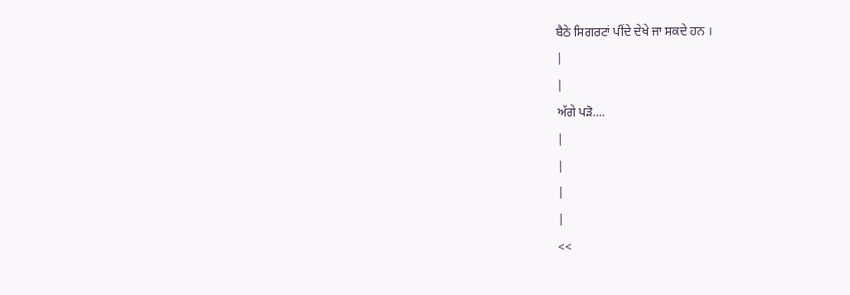ਬੈਠੇ ਸਿਗਰਟਾਂ ਪੀਂਦੇ ਦੇਖੇ ਜਾ ਸਕਦੇ ਹਨ ।
|
|
ਅੱਗੇ ਪੜੋ....
|
|
|
|
<<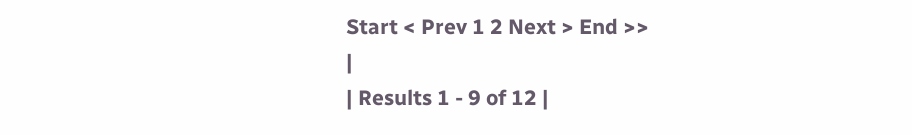Start < Prev 1 2 Next > End >>
|
| Results 1 - 9 of 12 |